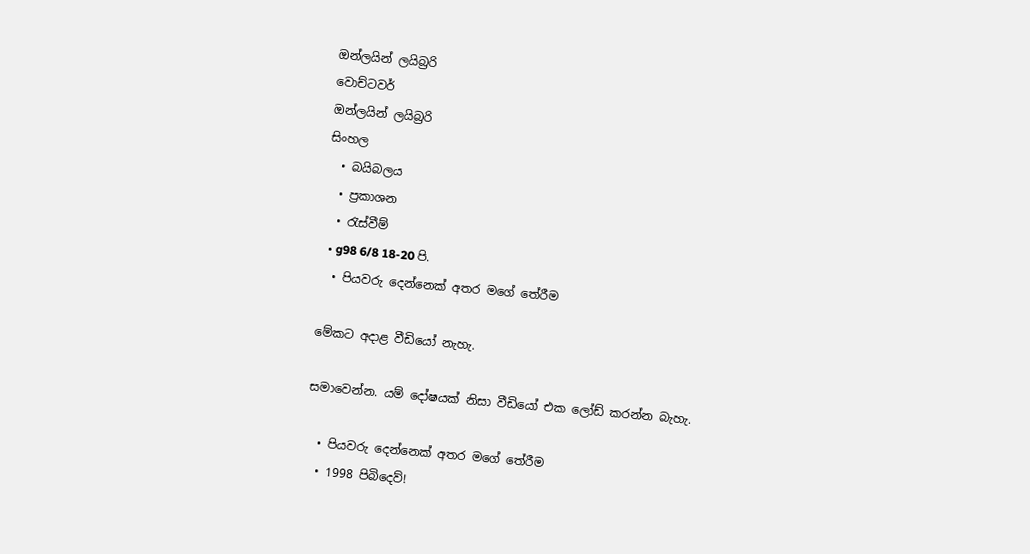ඔන්ලයින් ලයිබ්‍රරි
වොච්ටවර්
ඔන්ලයින් ලයිබ්‍රරි
සිංහල
  • බයිබලය
  • ප්‍රකාශන
  • රැස්වීම්
  • g98 6/8 18-20 පි.
  • පියවරු දෙන්නෙක් අතර මගේ තේරීම

මේකට අදාළ වීඩියෝ නැහැ.

සමාවෙන්න. යම් දෝෂයක් නිසා වීඩියෝ එක ලෝඩ් කරන්න බැහැ.

  • පියවරු දෙන්නෙක් අතර මගේ තේරීම
  • 1998 පිබිදෙව්!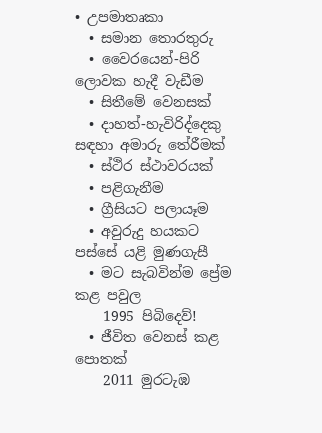• උපමාතෘකා
  • සමාන තොරතුරු
  • වෛරයෙන්-පිරි ලොවක හැදී වැඩීම
  • සිතීමේ වෙනසක්
  • දාහත්-හැවිරිද්දෙකු සඳහා අමාරු තේරීමක්
  • ස්ථිර ස්ථාවරයක්
  • පළිගැනීම
  • ග්‍රීසියට පලායෑම
  • අවුරුදු හයකට පස්සේ යළි මුණගැසී
  • මට සැබවින්ම ප්‍රේම කළ පවුල
    1995 පිබිදෙව්!
  • ජීවිත වෙනස් කළ පොතක්
    2011 මුරටැඹ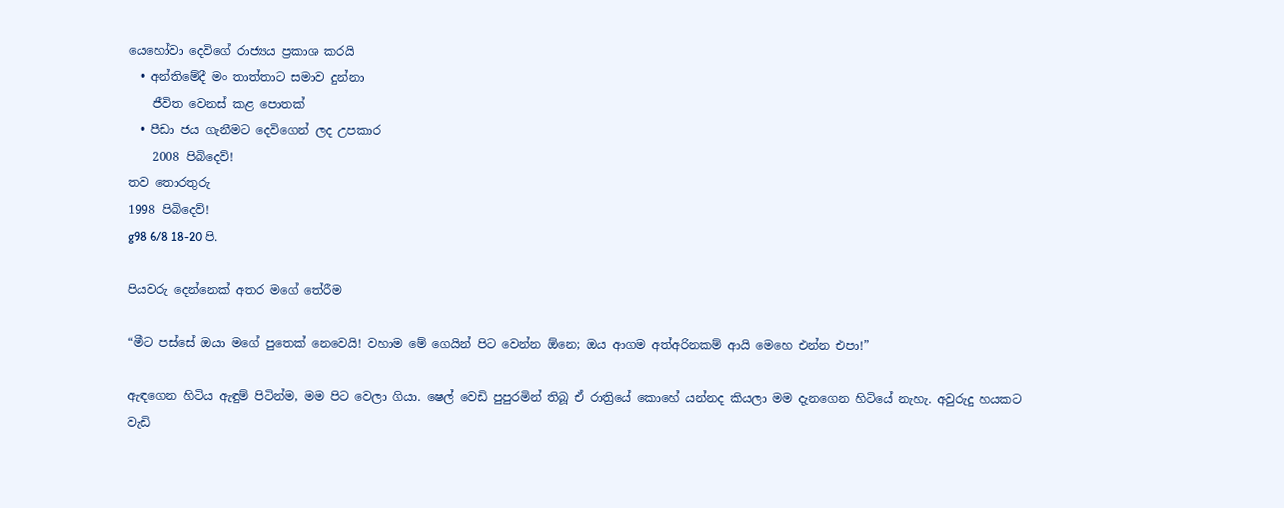යෙහෝවා දෙවිගේ රාජ්‍යය ප්‍රකාශ කරයි
  • අන්තිමේදී මං තාත්තාට සමාව දුන්නා
    ජීවිත වෙනස් කළ පොතක්
  • පීඩා ජය ගැනීමට දෙවිගෙන් ලද උපකාර
    2008 පිබිදෙව්!
තව තොරතුරු
1998 පිබිදෙව්!
g98 6/8 18-20 පි.

පියවරු දෙන්නෙක් අතර මගේ තේරීම

“මීට පස්සේ ඔයා මගේ පුතෙක් නෙවෙයි! වහාම මේ ගෙයින් පිට වෙන්න ඕනෙ; ඔය ආගම අත්අරිනකම් ආයි මෙහෙ එන්න එපා!”

ඇඳගෙන හිටිය ඇඳුම් පිටින්ම, මම පිට වෙලා ගියා. ෂෙල් වෙඩි පුපුරමින් තිබූ ඒ රාත්‍රියේ කොහේ යන්නද කියලා මම දැනගෙන හිටියේ නැහැ. අවුරුදු හයකට වැඩි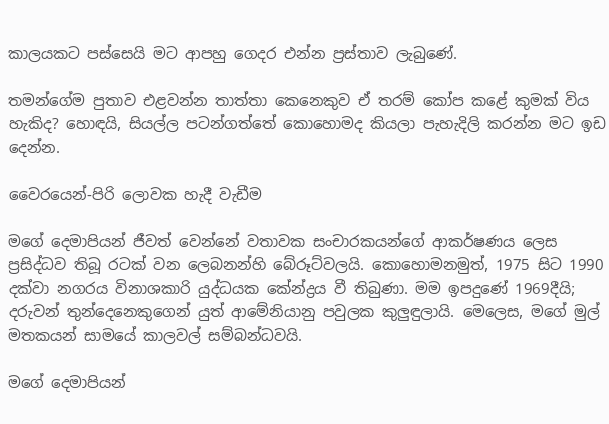කාලයකට පස්සෙයි මට ආපහු ගෙදර එන්න ප්‍රස්තාව ලැබුණේ.

තමන්ගේම පුතාව එළවන්න තාත්තා කෙනෙකුව ඒ තරම් කෝප කළේ කුමක් විය හැකිද? හොඳයි, සියල්ල පටන්ගත්තේ කොහොමද කියලා පැහැදිලි කරන්න මට ඉඩ දෙන්න.

වෛරයෙන්-පිරි ලොවක හැදී වැඩීම

මගේ දෙමාපියන් ජීවත් වෙන්නේ වතාවක සංචාරකයන්ගේ ආකර්ෂණය ලෙස ප්‍රසිද්ධව තිබූ රටක් වන ලෙබනන්හි බේරූට්වලයි. කොහොමනමුත්, 1975 සිට 1990 දක්වා නගරය විනාශකාරි යුද්ධයක කේන්ද්‍රය වී තිබුණා. මම ඉපදුණේ 1969දීයි; දරුවන් තුන්දෙනෙකුගෙන් යුත් ආමේනියානු පවුලක කුලුඳුලායි. මෙලෙස, මගේ මුල් මතකයන් සාමයේ කාලවල් සම්බන්ධවයි.

මගේ දෙමාපියන්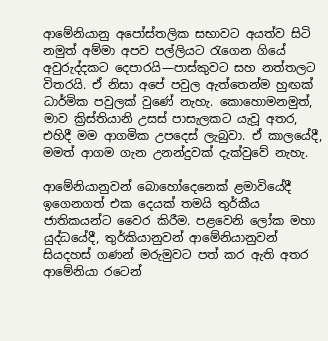ආමේනියානු අපෝස්තලික සභාවට අයත්ව සිටි නමුත් අම්මා අපව පල්ලියට රැගෙන ගියේ අවුරුද්දකට දෙපාරයි—පාස්කුවට සහ නත්තලට විතරයි. ඒ නිසා අපේ පවුල ඇත්තෙන්ම හුඟක් ධාර්මික පවුලක් වුණේ නැහැ. කොහොමනමුත්, මාව ක්‍රිස්තියානි උසස් පාසැලකට යැවූ අතර, එහිදී මම ආගමික උපදෙස් ලැබුවා. ඒ කාලයේදී, මමත් ආගම ගැන උනන්දුවක් දැක්වුවේ නැහැ.

ආමේනියානුවන් බොහෝදෙනෙක් ළමාවියේදී ඉගෙනගත් එක දෙයක් තමයි තුර්කීය ජාතිකයන්ට වෛර කිරීම. පළවෙනි ලෝක මහා යුද්ධයේදී, තුර්කියානුවන් ආමේනියානුවන් සියදහස් ගණන් මරුමුවට පත් කර ඇති අතර ආමේනියා රටෙන්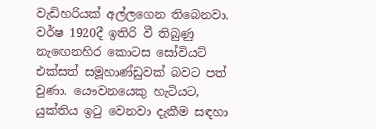වැඩිහරියක් අල්ලගෙන තිබෙනවා. වර්ෂ 1920දී ඉතිරි වී තිබුණු නැඟෙනහිර කොටස සෝවියට් එක්සත් සමූහාණ්ඩුවක් බවට පත් වුණා. යෞවනයෙකු හැටියට, යුක්තිය ඉටු වෙනවා දැකීම සඳහා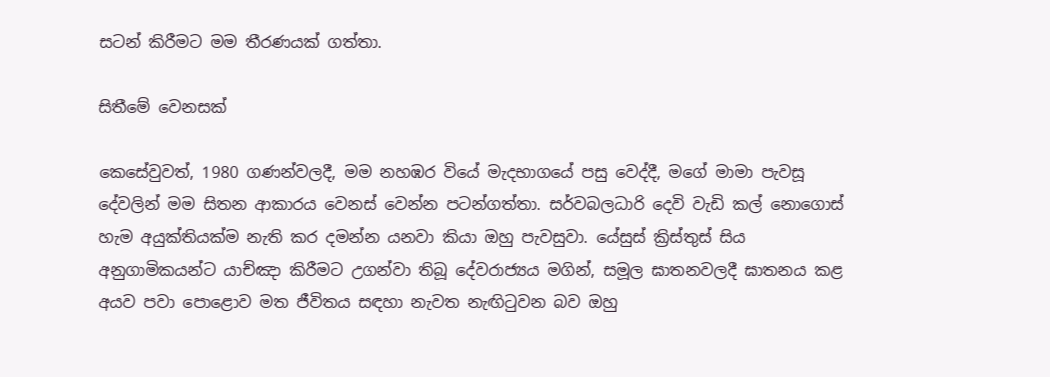සටන් කිරීමට මම තීරණයක් ගත්තා.

සිතීමේ වෙනසක්

කෙසේවුවත්, 1980 ගණන්වලදී, මම නහඹර වියේ මැදභාගයේ පසු වෙද්දී, මගේ මාමා පැවසූ දේවලින් මම සිතන ආකාරය වෙනස් වෙන්න පටන්ගත්තා. සර්වබලධාරි දෙවි වැඩි කල් නොගොස් හැම අයුක්තියක්ම නැති කර දමන්න යනවා කියා ඔහු පැවසුවා. යේසුස් ක්‍රිස්තුස් සිය අනුගාමිකයන්ට යාච්ඤා කිරීමට උගන්වා තිබූ දේවරාජ්‍යය මගින්, සමූල ඝාතනවලදී ඝාතනය කළ අයව පවා පොළොව මත ජීවිතය සඳහා නැවත නැඟිටුවන බව ඔහු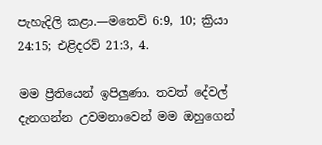පැහැදිලි කළා.—මතෙව් 6:9, 10; ක්‍රියා 24:15; එළිදරව් 21:3, 4.

මම ප්‍රීතියෙන් ඉපිලුණා. තවත් දේවල් දැනගන්න උවමනාවෙන් මම ඔහුගෙන්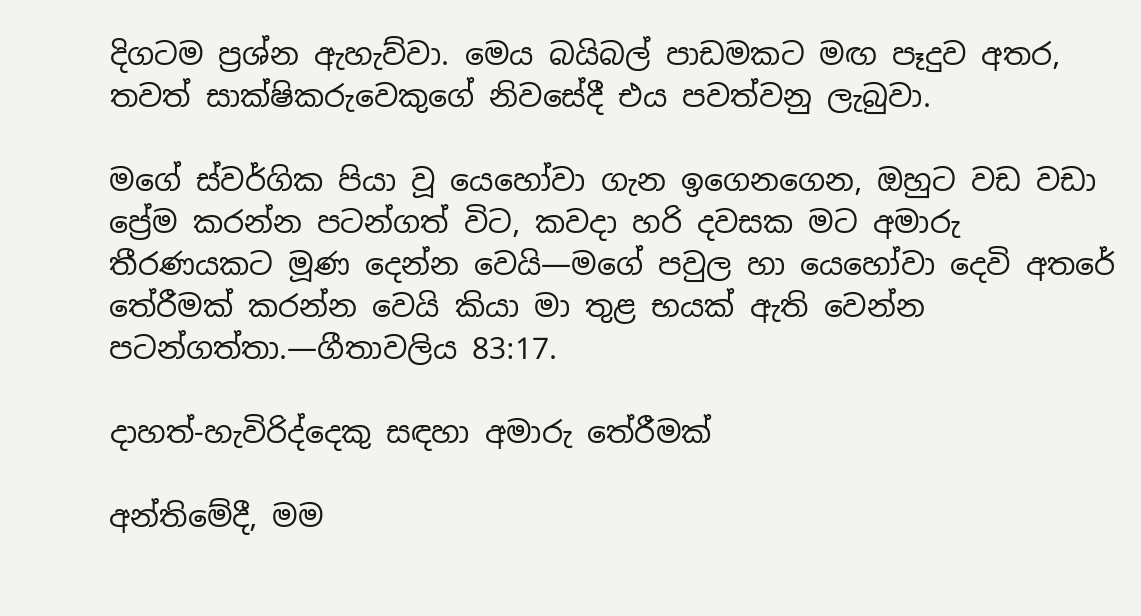දිගටම ප්‍රශ්න ඇහැව්වා. මෙය බයිබල් පාඩමකට මඟ පෑදුව අතර, තවත් සාක්ෂිකරුවෙකුගේ නිවසේදී එය පවත්වනු ලැබුවා.

මගේ ස්වර්ගික පියා වූ යෙහෝවා ගැන ඉගෙනගෙන, ඔහුට වඩ වඩා ප්‍රේම කරන්න පටන්ගත් විට, කවදා හරි දවසක මට අමාරු තීරණයකට මූණ දෙන්න වෙයි—මගේ පවුල හා යෙහෝවා දෙවි අතරේ තේරීමක් කරන්න වෙයි කියා මා තුළ භයක් ඇති වෙන්න පටන්ගත්තා.—ගීතාවලිය 83:17.

දාහත්-හැවිරිද්දෙකු සඳහා අමාරු තේරීමක්

අන්තිමේදී, මම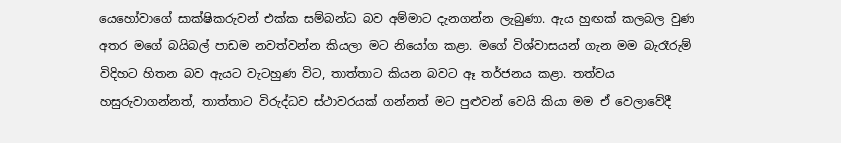යෙහෝවාගේ සාක්ෂිකරුවන් එක්ක සම්බන්ධ බව අම්මාට දැනගන්න ලැබුණා. ඇය හුඟක් කලබල වුණ අතර මගේ බයිබල් පාඩම නවත්වන්න කියලා මට නියෝග කළා. මගේ විශ්වාසයන් ගැන මම බැරෑරුම් විදිහට හිතන බව ඇයට වැටහුණ විට, තාත්තාට කියන බවට ඈ තර්ජනය කළා. තත්වය හසුරුවාගන්නත්, තාත්තාට විරුද්ධව ස්ථාවරයක් ගන්නත් මට පුළුවන් වෙයි කියා මම ඒ වෙලාවේදී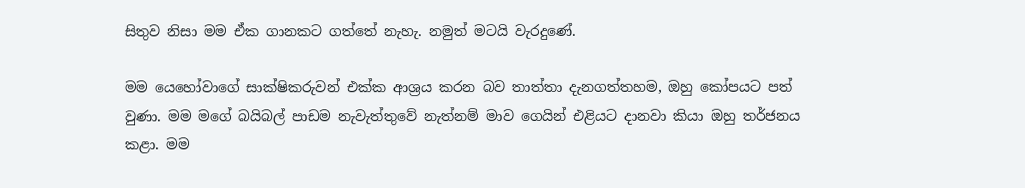සිතුව නිසා මම ඒක ගානකට ගත්තේ නැහැ. නමුත් මටයි වැරදුණේ.

මම යෙහෝවාගේ සාක්ෂිකරුවන් එක්ක ආශ්‍රය කරන බව තාත්තා දැනගත්තහම, ඔහු කෝපයට පත් වුණා. මම මගේ බයිබල් පාඩම නැවැත්තුවේ නැත්නම් මාව ගෙයින් එළියට දානවා කියා ඔහු තර්ජනය කළා. මම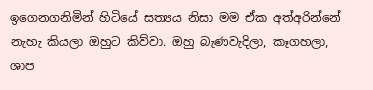ඉගෙනගනිමින් හිටියේ සත්‍යය නිසා මම ඒක අත්අරින්නේ නැහැ කියලා ඔහුට කිව්වා. ඔහු බැණවැදිලා, කෑගහලා, ශාප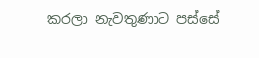කරලා නැවතුණාට පස්සේ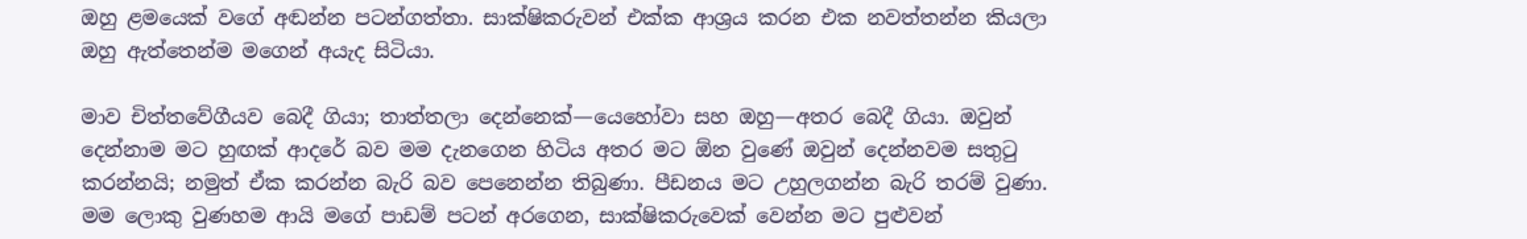ඔහු ළමයෙක් වගේ අඬන්න පටන්ගත්තා. සාක්ෂිකරුවන් එක්ක ආශ්‍රය කරන එක නවත්තන්න කියලා ඔහු ඇත්තෙන්ම මගෙන් අයැද සිටියා.

මාව චිත්තවේගීයව බෙදී ගියා; තාත්තලා දෙන්නෙක්—යෙහෝවා සහ ඔහු—අතර බෙදී ගියා. ඔවුන් දෙන්නාම මට හුඟක් ආදරේ බව මම දැනගෙන හිටිය අතර මට ඕන වුණේ ඔවුන් දෙන්නවම සතුටු කරන්නයි; නමුත් ඒක කරන්න බැරි බව පෙනෙන්න තිබුණා. පීඩනය මට උහුලගන්න බැරි තරම් වුණා. මම ලොකු වුණහම ආයි මගේ පාඩම් පටන් අරගෙන, සාක්ෂිකරුවෙක් වෙන්න මට පුළුවන්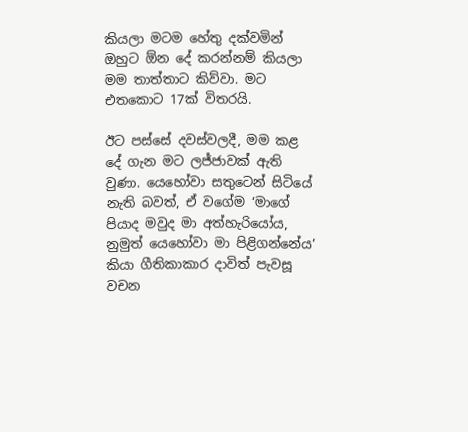කියලා මටම හේතු දක්වමින් ඔහුට ඕන දේ කරන්නම් කියලා මම තාත්තාට කිව්වා. මට එතකොට 17ක් විතරයි.

ඊට පස්සේ දවස්වලදී, මම කළ දේ ගැන මට ලජ්ජාවක් ඇති වුණා. යෙහෝවා සතුටෙන් සිටියේ නැති බවත්, ඒ වගේම ‘මාගේ පියාද මවුද මා අත්හැරියෝය, නුමුත් යෙහෝවා මා පිළිගන්නේය’ කියා ගීතිකාකාර දාවිත් පැවසූ වචන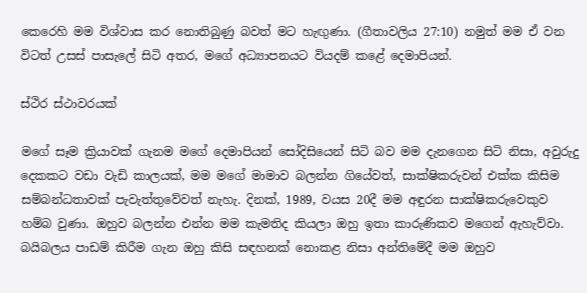කෙරෙහි මම විශ්වාස කර නොතිබුණු බවත් මට හැඟුණා. (ගීතාවලිය 27:10) නමුත් මම ඒ වන විටත් උසස් පාසැලේ සිටි අතර, මගේ අධ්‍යාපනයට වියදම් කළේ දෙමාපියන්.

ස්ථිර ස්ථාවරයක්

මගේ සෑම ක්‍රියාවක් ගැනම මගේ දෙමාපියන් සෝදිසියෙන් සිටි බව මම දැනගෙන සිටි නිසා, අවුරුදු දෙකකට වඩා වැඩි කාලයක්, මම මගේ මාමාව බලන්න ගියේවත්, සාක්ෂිකරුවන් එක්ක කිසිම සම්බන්ධතාවක් පැවැත්තුවේවත් නැහැ. දිනක්, 1989, වයස 20දී මම අඳුරන සාක්ෂිකරුවෙකුව හම්බ වුණා. ඔහුව බලන්න එන්න මම කැමතිද කියලා ඔහු ඉතා කාරුණිකව මගෙන් ඇහැව්වා. බයිබලය පාඩම් කිරීම ගැන ඔහු කිසි සඳහනක් නොකළ නිසා අන්තිමේදී මම ඔහුව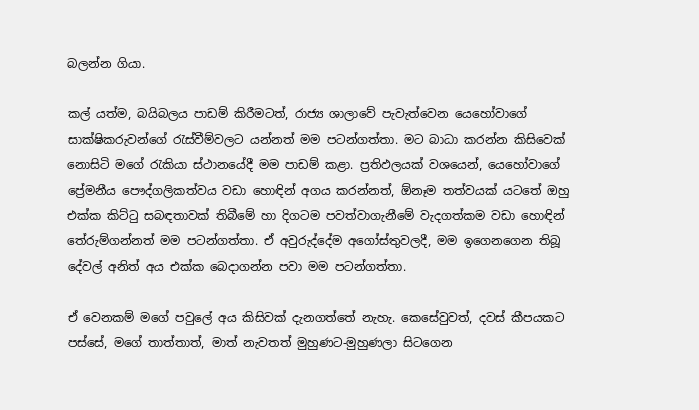බලන්න ගියා.

කල් යත්ම, බයිබලය පාඩම් කිරීමටත්, රාජ්‍ය ශාලාවේ පැවැත්වෙන යෙහෝවාගේ සාක්ෂිකරුවන්ගේ රැස්වීම්වලට යන්නත් මම පටන්ගත්තා. මට බාධා කරන්න කිසිවෙක් නොසිටි මගේ රැකියා ස්ථානයේදී මම පාඩම් කළා. ප්‍රතිඵලයක් වශයෙන්, යෙහෝවාගේ ප්‍රේමනීය පෞද්ගලිකත්වය වඩා හොඳින් අගය කරන්නත්, ඕනෑම තත්වයක් යටතේ ඔහු එක්ක කිට්ටු සබඳතාවක් තිබීමේ හා දිගටම පවත්වාගැනීමේ වැදගත්කම වඩා හොඳින් තේරුම්ගන්නත් මම පටන්ගත්තා. ඒ අවුරුද්දේම අගෝස්තුවලදී, මම ඉගෙනගෙන තිබූ දේවල් අනිත් අය එක්ක බෙදාගන්න පවා මම පටන්ගත්තා.

ඒ වෙනකම් මගේ පවුලේ අය කිසිවක් දැනගත්තේ නැහැ. කෙසේවුවත්, දවස් කීපයකට පස්සේ, මගේ තාත්තාත්, මාත් නැවතත් මුහුණට-මුහුණලා සිටගෙන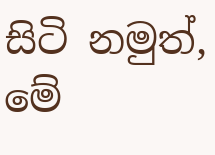සිටි නමුත්, මේ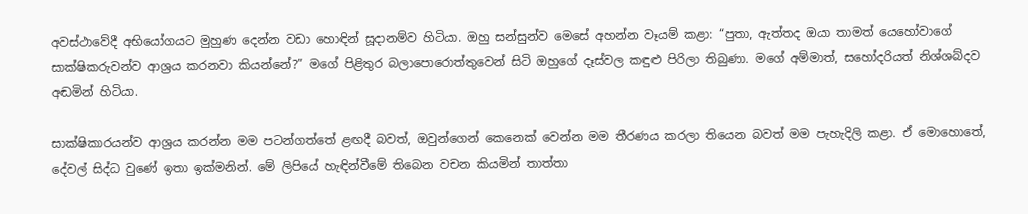අවස්ථාවේදී අභියෝගයට මුහුණ දෙන්න වඩා හොඳින් සූදානම්ව හිටියා. ඔහු සන්සුන්ව මෙසේ අහන්න වෑයම් කළා: “පුතා, ඇත්තද ඔයා තාමත් යෙහෝවාගේ සාක්ෂිකරුවන්ව ආශ්‍රය කරනවා කියන්නේ?” මගේ පිළිතුර බලාපොරොත්තුවෙන් සිටි ඔහුගේ දෑස්වල කඳුළු පිරිලා තිබුණා. මගේ අම්මාත්, සහෝදරියත් නිශ්ශබ්දව අඬමින් හිටියා.

සාක්ෂිකාරයන්ව ආශ්‍රය කරන්න මම පටන්ගත්තේ ළඟදී බවත්, ඔවුන්ගෙන් කෙනෙක් වෙන්න මම තීරණය කරලා තියෙන බවත් මම පැහැදිලි කළා. ඒ මොහොතේ, දේවල් සිද්ධ වුණේ ඉතා ඉක්මනින්. මේ ලිපියේ හැඳින්වීමේ තිබෙන වචන කියමින් තාත්තා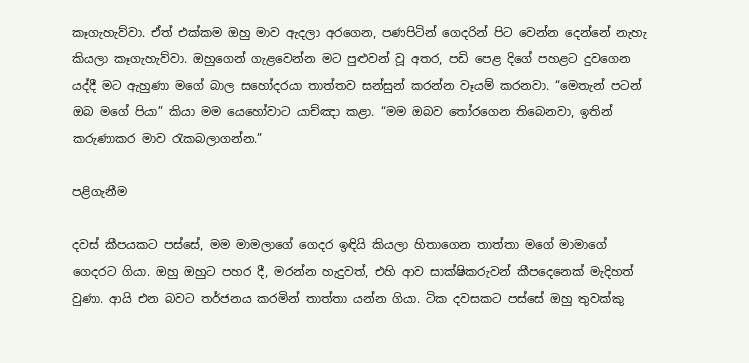කෑගැහැව්වා. ඒත් එක්කම ඔහු මාව ඇදලා අරගෙන, පණපිටින් ගෙදරින් පිට වෙන්න දෙන්නේ නැහැ කියලා කෑගැහැව්වා. ඔහුගෙන් ගැළවෙන්න මට පුළුවන් වූ අතර, පඩි පෙළ දිගේ පහළට දුවගෙන යද්දී මට ඇහුණා මගේ බාල සහෝදරයා තාත්තව සන්සුන් කරන්න වෑයම් කරනවා. “මෙතැන් පටන් ඔබ මගේ පියා” කියා මම යෙහෝවාට යාච්ඤා කළා. “මම ඔබව තෝරගෙන තිබෙනවා, ඉතින් කරුණාකර මාව රැකබලාගන්න.”

පළිගැනීම

දවස් කීපයකට පස්සේ, මම මාමලාගේ ගෙදර ඉඳියි කියලා හිතාගෙන තාත්තා මගේ මාමාගේ ගෙදරට ගියා. ඔහු ඔහුට පහර දී, මරන්න හැදුවත්, එහි ආව සාක්ෂිකරුවන් කීපදෙනෙක් මැදිහත් වුණා. ආයි එන බවට තර්ජනය කරමින් තාත්තා යන්න ගියා. ටික දවසකට පස්සේ ඔහු තුවක්කු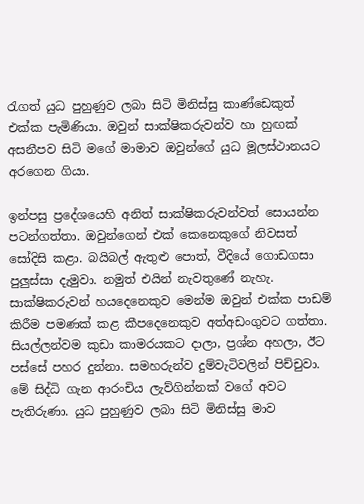රැගත් යුධ පුහුණුව ලබා සිටි මිනිස්සු කාණ්ඩෙකුත් එක්ක පැමිණියා. ඔවුන් සාක්ෂිකරුවන්ව හා හුඟක් අසනීපව සිටි මගේ මාමාව ඔවුන්ගේ යුධ මූලස්ථානයට අරගෙන ගියා.

ඉන්පසු ප්‍රදේශයෙහි අනිත් සාක්ෂිකරුවන්වත් සොයන්න පටන්ගත්තා. ඔවුන්ගෙන් එක් කෙනෙකුගේ නිවසත් සෝදිසි කළා. බයිබල් ඇතුළු පොත්, වීදියේ ගොඩගසා පුලුස්සා දැමුවා. නමුත් එයින් නැවතුණේ නැහැ. සාක්ෂිකරුවන් හයදෙනෙකුව මෙන්ම ඔවුන් එක්ක පාඩම් කිරීම පමණක් කළ කීපදෙනෙකුව අත්අඩංගුවට ගත්තා. සියල්ලන්වම කුඩා කාමරයකට දාලා, ප්‍රශ්න අහලා, ඊට පස්සේ පහර දුන්නා. සමහරුන්ව දුම්වැටිවලින් පිච්චුවා. මේ සිද්ධි ගැන ආරංචිය ලැව්ගින්නක් වගේ අවට පැතිරුණා. යුධ පුහුණුව ලබා සිටි මිනිස්සු මාව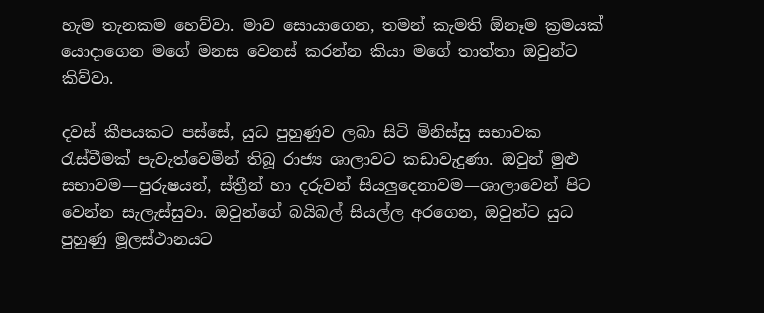හැම තැනකම හෙව්වා. මාව සොයාගෙන, තමන් කැමති ඕනෑම ක්‍රමයක් යොදාගෙන මගේ මනස වෙනස් කරන්න කියා මගේ තාත්තා ඔවුන්ට කිව්වා.

දවස් කීපයකට පස්සේ, යුධ පුහුණුව ලබා සිටි මිනිස්සු සභාවක රැස්වීමක් පැවැත්වෙමින් තිබූ රාජ්‍ය ශාලාවට කඩාවැදුණා. ඔවුන් මුළු සභාවම—පුරුෂයන්, ස්ත්‍රීන් හා දරුවන් සියලුදෙනාවම—ශාලාවෙන් පිට වෙන්න සැලැස්සුවා. ඔවුන්ගේ බයිබල් සියල්ල අරගෙන, ඔවුන්ට යුධ පුහුණු මූලස්ථානයට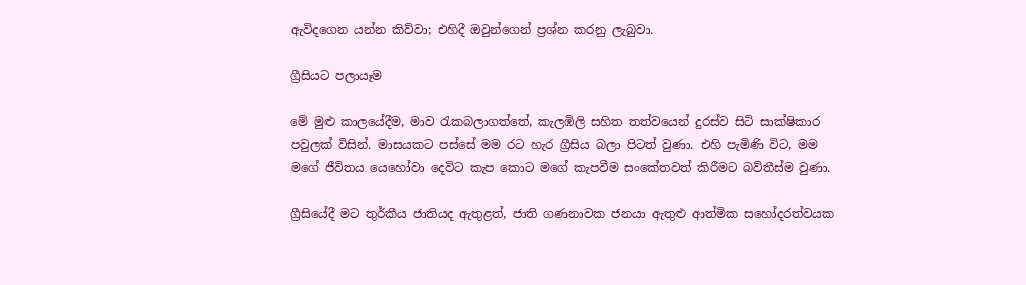ඇවිදගෙන යන්න කිව්වා; එහිදී ඔවුන්ගෙන් ප්‍රශ්න කරනු ලැබුවා.

ග්‍රීසියට පලායෑම

මේ මුළු කාලයේදීම, මාව රැකබලාගත්තේ, කැලඹිලි සහිත තත්වයෙන් දුරස්ව සිටි සාක්ෂිකාර පවුලක් විසින්. මාසයකට පස්සේ මම රට හැර ග්‍රීසිය බලා පිටත් වුණා. එහි පැමිණි විට, මම මගේ ජීවිතය යෙහෝවා දෙවිට කැප කොට මගේ කැපවීම සංකේතවත් කිරීමට බව්තීස්ම වුණා.

ග්‍රීසියේදී මට තුර්කීය ජාතියද ඇතුළත්, ජාති ගණනාවක ජනයා ඇතුළු ආත්මික සහෝදරත්වයක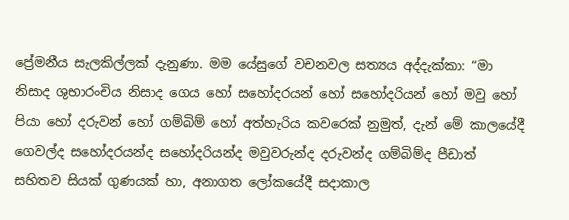ප්‍රේමනීය සැලකිල්ලක් දැනුණා. මම යේසුගේ වචනවල සත්‍යය අද්දැක්කා: “මා නිසාද ශුභාරංචිය නිසාද ගෙය හෝ සහෝදරයන් හෝ සහෝදරියන් හෝ මවු හෝ පියා හෝ දරුවන් හෝ ගම්බිම් හෝ අත්හැරිය කවරෙක් නුමුත්, දැන් මේ කාලයේදී ගෙවල්ද සහෝදරයන්ද සහෝදරියන්ද මවුවරුන්ද දරුවන්ද ගම්බිම්ද පීඩාත් සහිතව සියක් ගුණයක් හා, අනාගත ලෝකයේදී සදාකාල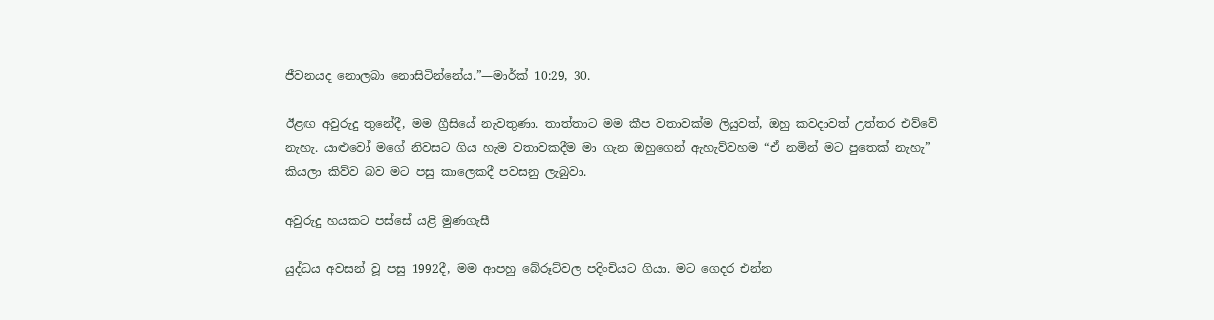ජීවනයද නොලබා නොසිටින්නේය.”—මාර්ක් 10:29, 30.

ඊළඟ අවුරුදු තුනේදී, මම ග්‍රීසියේ නැවතුණා. තාත්තාට මම කීප වතාවක්ම ලියුවත්, ඔහු කවදාවත් උත්තර එව්වේ නැහැ. යාළුවෝ මගේ නිවසට ගිය හැම වතාවකදීම මා ගැන ඔහුගෙන් ඇහැව්වහම “ඒ නමින් මට පුතෙක් නැහැ” කියලා කිව්ව බව මට පසු කාලෙකදී පවසනු ලැබුවා.

අවුරුදු හයකට පස්සේ යළි මුණගැසී

යුද්ධය අවසන් වූ පසු 1992දී, මම ආපහු බේරූට්වල පදිංචියට ගියා. මට ගෙදර එන්න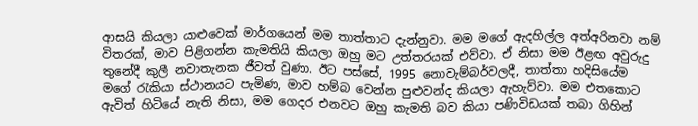ආසයි කියලා යාළුවෙක් මාර්ගයෙන් මම තාත්තාට දැන්නුවා. මම මගේ ඇදහිල්ල අත්අරිනවා නම් විතරක්, මාව පිළිගන්න කැමතියි කියලා ඔහු මට උත්තරයක් එව්වා. ඒ නිසා මම ඊළඟ අවුරුදු තුනේදී කුලී නවාතැනක ජීවත් වුණා. ඊට පස්සේ, 1995 නොවැම්බර්වලදී, තාත්තා හදිසියේම මගේ රැකියා ස්ථානයට පැමිණ, මාව හම්බ වෙන්න පුළුවන්ද කියලා ඇහැව්වා. මම එතකොට ඇවිත් හිටියේ නැති නිසා, මම ගෙදර එනවට ඔහු කැමති බව කියා පණිවිඩයක් තබා ගිහින්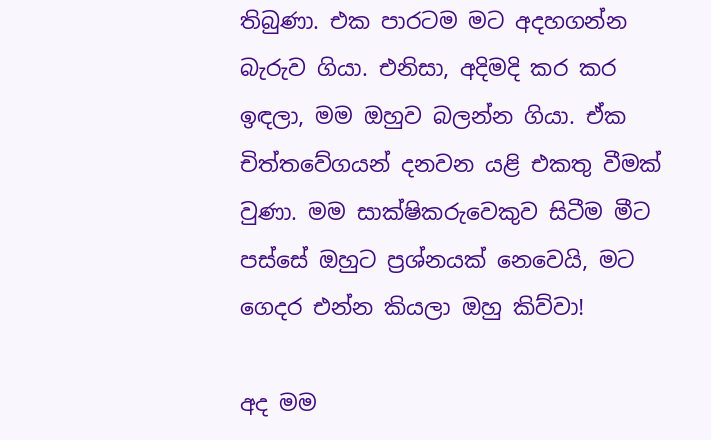තිබුණා. එක පාරටම මට අදහගන්න බැරුව ගියා. එනිසා, අදිමදි කර කර ඉඳලා, මම ඔහුව බලන්න ගියා. ඒක චිත්තවේගයන් දනවන යළි එකතු වීමක් වුණා. මම සාක්ෂිකරුවෙකුව සිටීම මීට පස්සේ ඔහුට ප්‍රශ්නයක් නෙවෙයි, මට ගෙදර එන්න කියලා ඔහු කිව්වා!

අද මම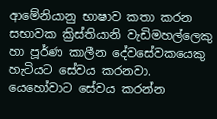ආමේනියානු භාෂාව කතා කරන සභාවක ක්‍රිස්තියානි වැඩිමහල්ලෙකු හා පූර්ණ කාලීන දේවසේවකයෙකු හැටියට සේවය කරනවා. යෙහෝවාට සේවය කරන්න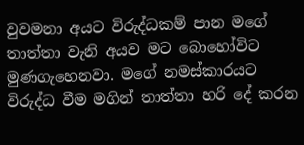වුවමනා අයට විරුද්ධකම් පාන මගේ තාත්තා වැනි අයව මට බොහෝවිට මුණගැහෙනවා. මගේ නමස්කාරයට විරුද්ධ වීම මගින් තාත්තා හරි දේ කරන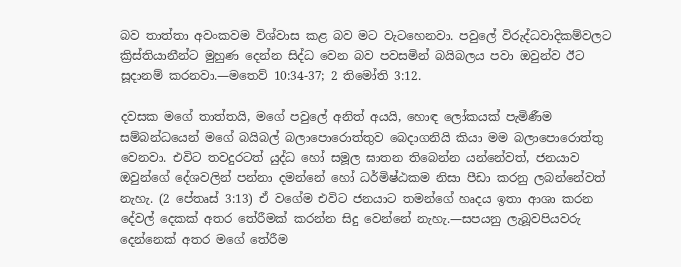බව තාත්තා අවංකවම විශ්වාස කළ බව මට වැටහෙනවා. පවුලේ විරුද්ධවාදිකම්වලට ක්‍රිස්තියානීන්ට මුහුණ දෙන්න සිද්ධ වෙන බව පවසමින් බයිබලය පවා ඔවුන්ව ඊට සූදානම් කරනවා.—මතෙව් 10:34-37; 2 තිමෝති 3:12.

දවසක මගේ තාත්තයි, මගේ පවුලේ අනිත් අයයි, හොඳ ලෝකයක් පැමිණීම සම්බන්ධයෙන් මගේ බයිබල් බලාපොරොත්තුව බෙදාගනියි කියා මම බලාපොරොත්තු වෙනවා. එවිට තවදුරටත් යුද්ධ හෝ සමූල ඝාතන තිබෙන්න යන්නේවත්, ජනයාව ඔවුන්ගේ දේශවලින් පන්නා දමන්නේ හෝ ධර්මිෂ්ඨකම නිසා පීඩා කරනු ලබන්නේවත් නැහැ. (2 පේතෘස් 3:13) ඒ වගේම එවිට ජනයාට තමන්ගේ හෘදය ඉතා ආශා කරන දේවල් දෙකක් අතර තේරීමක් කරන්න සිදු වෙන්නේ නැහැ.—සපයනු ලැබූවපියවරු දෙන්නෙක් අතර මගේ තේරීම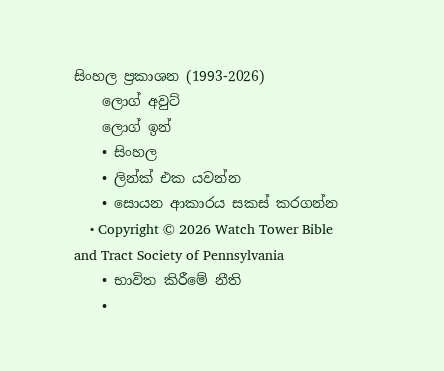සිංහල ප්‍රකාශන (1993-2026)
    ලොග් අවුට්
    ලොග් ඉන්
    • සිංහල
    • ලින්ක් එක යවන්න
    • සොයන ආකාරය සකස් කරගන්න
    • Copyright © 2026 Watch Tower Bible and Tract Society of Pennsylvania
    • භාවිත කිරීමේ නීති
    •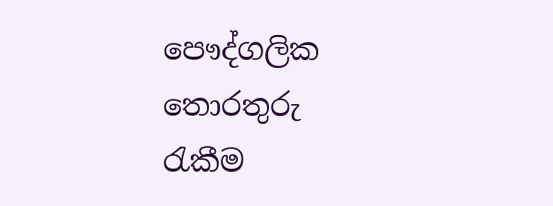පෞද්ගලික තොරතුරු රැකීම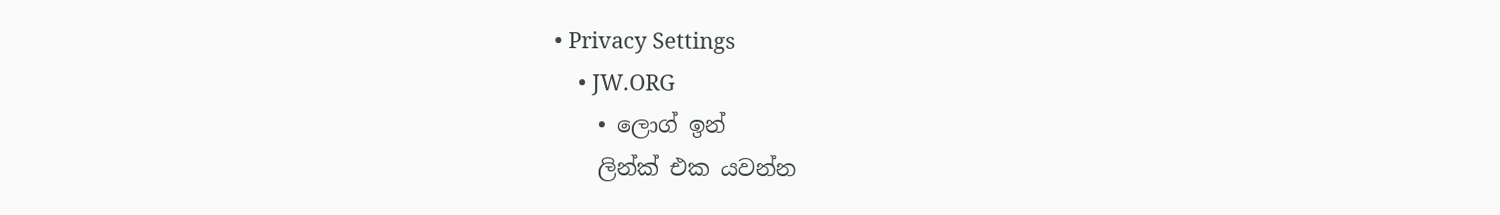• Privacy Settings
    • JW.ORG
    • ලොග් ඉන්
    ලින්ක් එක යවන්න